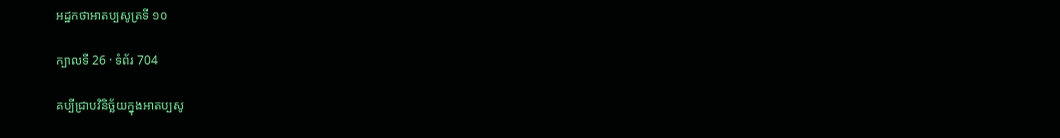អដ្ឋកថាអាតប្បសូត្រទី ១០

ក្បាលទី 26 · ទំព័រ 704

គប្បីជ្រាបវិនិច្ឆ័យក្នុងអាតប្បសូ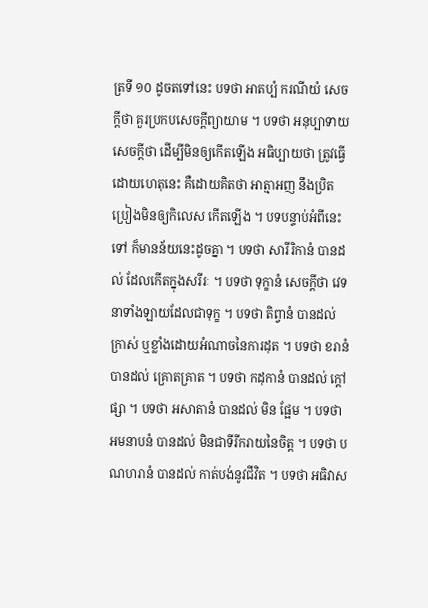ត្រទី ១០ ដូចតទៅនេះ បទថា អាតប្បំ ករណីយំ សេចក្តីថា គួរប្រកបសេចក្តីព្យាយាម ។ បទថា អនុប្បាទាយ សេចក្តីថា ដើម្បីមិនឲ្យកើតឡើង អធិប្បាយថា ត្រូវធ្វើ ដោយហេតុនេះ គឺដោយគិតថា អាត្មាអញ នឹងប្រិតប្រៀងមិនឲ្យកិលេស កើតឡើង ។ បទបន្ទាប់អំពីនេះទៅ ក៏មានន័យនេះដូចគ្នា ។ បទថា សារីរិកានំ បានដល់ ដែលកើតក្នុងសរីរៈ ។ បទថា ទុក្ខានំ សេចក្តីថា វេទនាទាំងឡាយដែលជាទុក្ខ ។ បទថា តិព្វានំ បានដល់ ក្រាស់ ឬខ្លាំងដោយអំណាចនៃការដុត ។ បទថា ខរានំ បានដល់ គ្រោតគ្រាត ។ បទថា កដុកានំ បានដល់ ក្តៅផ្សា ។ បទថា អសាតានំ បានដល់ មិន ផ្អែម ។ បទថា អមនាបនំ បានដល់ មិនជាទីរីករាយនៃចិត្ត ។ បទថា បណហរានំ បានដល់ កាត់បង់នូវជីវិត ។ បទថា អធិវាស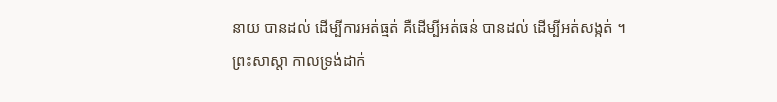នាយ បានដល់ ដើម្បីការអត់ធ្មត់ គឺដើម្បីអត់ធន់ បានដល់ ដើម្បីអត់សង្កត់ ។ ព្រះសាស្តា កាលទ្រង់ដាក់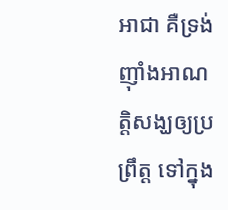អាជា គឺទ្រង់ញ៉ាំងអាណត្តិសង្ឃឲ្យប្រព្រឹត្ត ទៅក្នុង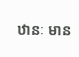ឋានៈ មាន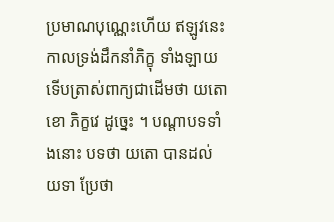ប្រមាណបុណ្ណេះហើយ ឥឡូវនេះ កាលទ្រង់ដឹកនាំភិក្ខុ ទាំងឡាយ ទើបត្រាស់ពាក្យជាដើមថា យតោ ខោ ភិក្ខវេ ដូច្នេះ ។ បណ្តាបទទាំងនោះ បទថា យតោ បានដល់ យទា ប្រែថា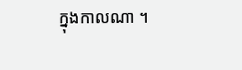ក្នុងកាលណា ។